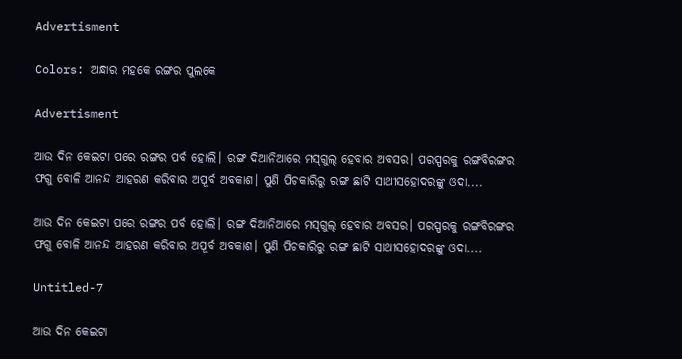Advertisment

Colors: ଅନ୍ଧାର ମହକେ ରଙ୍ଗର ପୁଲକେ

Advertisment

ଆଉ ଦିନ କେଇଟା ପରେ ରଙ୍ଗର ପର୍ବ ହୋଲି। ରଙ୍ଗ ଦିଆନିଆରେ ମସ୍‌ଗୁଲ୍‌ ହେବାର ଅବସର। ପରସ୍ପରକୁ ରଙ୍ଗବିରଙ୍ଗର ଫଗୁ ବୋଳି ଆନନ୍ଦ ଆହରଣ କରିବାର ଅପୂର୍ବ ଅବକାଶ। ପୁଣି ପିଚକାରିରୁ ରଙ୍ଗ ଛାଟି ସାଥୀସହୋଦରଙ୍କୁ ଓଦା....

ଆଉ ଦିନ କେଇଟା ପରେ ରଙ୍ଗର ପର୍ବ ହୋଲି। ରଙ୍ଗ ଦିଆନିଆରେ ମସ୍‌ଗୁଲ୍‌ ହେବାର ଅବସର। ପରସ୍ପରକୁ ରଙ୍ଗବିରଙ୍ଗର ଫଗୁ ବୋଳି ଆନନ୍ଦ ଆହରଣ କରିବାର ଅପୂର୍ବ ଅବକାଶ। ପୁଣି ପିଚକାରିରୁ ରଙ୍ଗ ଛାଟି ସାଥୀସହୋଦରଙ୍କୁ ଓଦା....

Untitled-7

ଆଉ ଦିନ କେଇଟା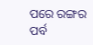ପରେ ରଙ୍ଗର ପର୍ବ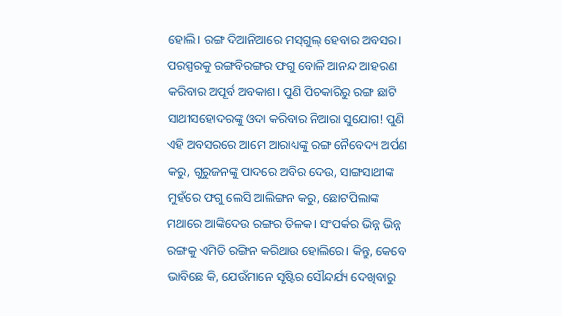ହୋଲି। ରଙ୍ଗ ଦିଆନିଆରେ ମସ୍‌ଗୁଲ୍‌ ହେବାର ଅବସର। ପରସ୍ପରକୁ ରଙ୍ଗବିରଙ୍ଗର ଫଗୁ ବୋଳି ଆନନ୍ଦ ଆହରଣ କରିବାର ଅପୂର୍ବ ଅବକାଶ। ପୁଣି ପିଚକାରିରୁ ରଙ୍ଗ ଛାଟି ସାଥୀସହୋଦରଙ୍କୁ ଓଦା କରିବାର ନିଆରା ସୁଯୋଗ! ପୁଣି ଏହି ଅବସରରେ ଆମେ ଆରାଧ୍ୟଙ୍କୁ ରଙ୍ଗ ନୈବେଦ୍ୟ ଅର୍ପଣ କରୁ, ଗୁରୁଜନଙ୍କୁ ପାଦରେ ଅବିର ଦେଉ, ସାଙ୍ଗସାଥୀଙ୍କ ମୁହଁରେ ଫଗୁ ଲେସି ଆଲିଙ୍ଗନ କରୁ, ଛୋଟପିଲାଙ୍କ ମଥାରେ ଆଙ୍କିଦେଉ ରଙ୍ଗର ତିଳକ। ସଂପର୍କର ଭିନ୍ନ ଭିନ୍ନ ରଙ୍ଗକୁ ଏମିତି ରଙ୍ଗିନ କରିଥାଉ ହୋଲିରେ। କିନ୍ତୁ, କେବେ ଭାବିଛେ କି, ଯେଉଁମାନେ ସୃଷ୍ଟିର ସୌନ୍ଦର୍ଯ୍ୟ ଦେଖିବାରୁ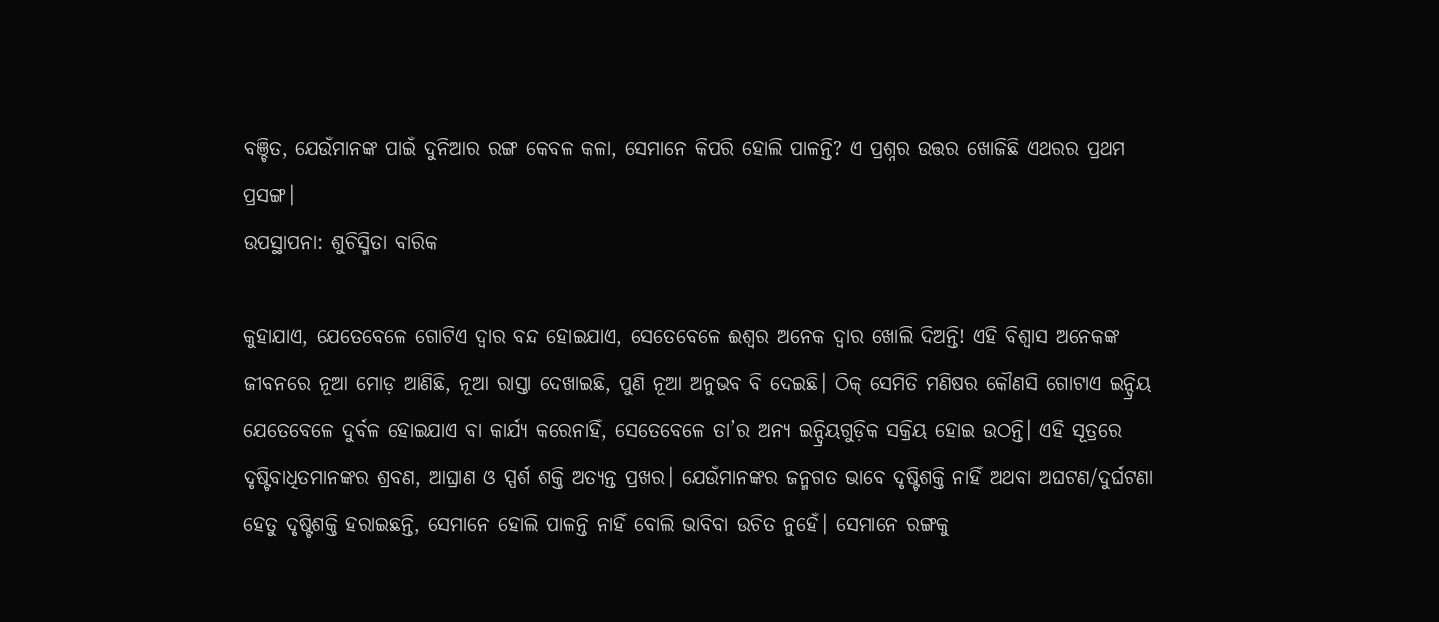ବଞ୍ଚିତ, ଯେଉଁମାନଙ୍କ ପାଇଁ ଦୁନିଆର ରଙ୍ଗ କେବଳ କଳା, ସେମାନେ କିପରି ହୋଲି ପାଳନ୍ତି? ଏ ପ୍ରଶ୍ନର ଉତ୍ତର ଖୋଜିଛି ଏଥରର ପ୍ରଥମ ପ୍ରସଙ୍ଗ।
ଉପସ୍ଥାପନା: ଶୁଚିସ୍ମିତା ବାରିକ

କୁହାଯାଏ, ଯେତେବେଳେ ଗୋଟିଏ ଦ୍ବାର ବନ୍ଦ ହୋଇଯାଏ, ସେତେବେଳେ ଈଶ୍ବର ଅନେକ ଦ୍ବ‌ାର ଖୋଲି ଦିଅନ୍ତି! ଏହି ବିଶ୍ବାସ ଅନେକଙ୍କ ଜୀବନରେ ନୂଆ ମୋଡ଼ ଆଣିଛି, ନୂଆ ରାସ୍ତା ଦେଖାଇଛି, ପୁଣି ନୂଆ ଅନୁଭବ ବି ଦେଇଛି। ଠିକ୍‌ ସେମିତି ମଣିଷର କୌଣସି ଗୋଟାଏ ଇନ୍ଦ୍ରିୟ ଯେତେବେଳେ ଦୁର୍ବଳ ହୋଇଯାଏ ବା କାର୍ଯ୍ୟ କରେନାହିଁ, ସେତେବେଳେ ତା’ର ଅନ୍ୟ ଇନ୍ଦ୍ରିୟଗୁଡ଼ିକ ସକ୍ରିୟ ହୋଇ ଉଠନ୍ତି। ଏହି ସୂତ୍ରରେ ଦୃଷ୍ଟିବାଧିତମାନଙ୍କର ଶ୍ରବଣ, ଆଘ୍ରାଣ ଓ ସ୍ପର୍ଶ ଶକ୍ତି ଅତ୍ୟନ୍ତ ପ୍ରଖର। ଯେଉଁମାନଙ୍କର ଜନ୍ମଗତ ଭାବେ ଦୃଷ୍ଟିଶକ୍ତି ନାହିଁ ଅଥବା ଅଘଟଣ/ଦୁର୍ଘଟଣା ହେତୁ ଦୃଷ୍ଟିଶକ୍ତି ହରାଇଛନ୍ତି, ସେମାନେ ହୋଲି ପାଳନ୍ତି ନାହିଁ ବୋଲି ଭାବିବା‌ ଉଚିତ ନୁହେଁ। ସେମାନେ ରଙ୍ଗକୁ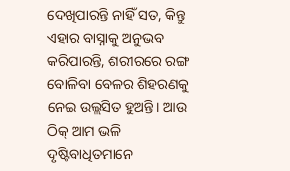ଦେଖିପାରନ୍ତି ନାହିଁ ସତ, କିନ୍ତୁ ଏହାର ବାସ୍ନାକୁ ଅନୁଭବ କରିପାରନ୍ତି, ଶରୀରରେ ରଙ୍ଗ ବୋଳିବା ବେଳର ଶିହରଣକୁ ନେଇ ଉଲ୍ଲସିତ ହୁଅନ୍ତି। ଆଉ ଠିକ୍‌ ଆମ ଭଳି ଦୃଷ୍ଟିବାଧିତମାନେ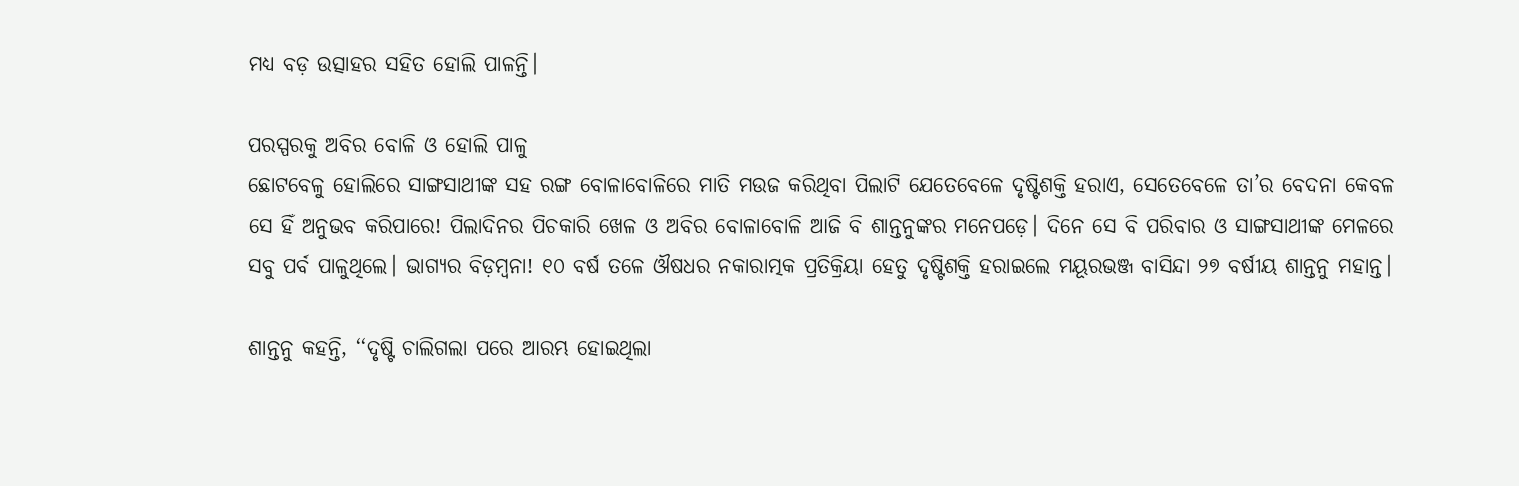ମଧ୍ୟ ବଡ଼ ଉତ୍ସାହର ସହିତ ହୋଲି ପାଳନ୍ତି।

ପରସ୍ପରକୁ ଅବିର ବୋଳି ଓ ହୋଲି ପାଳୁ
ଛୋଟବେଳୁ ହୋଲିରେ ସାଙ୍ଗସାଥୀଙ୍କ ସହ ରଙ୍ଗ ବୋଳାବୋଳିରେ ମାତି ମଉଜ କରିଥିବା ପିଲାଟି ଯେତେବେଳେ ଦୃଷ୍ଟିଶକ୍ତି ହରାଏ, ସେତେବେଳେ ତା’ର ବେଦନା କେବଳ ସେ ହିଁ ଅନୁଭବ କରିପାରେ! ପିଲାଦିନର ପିଚକାରି ଖେଳ ଓ ଅବିର ବୋଳାବୋଳି ଆଜି ବି ଶାନ୍ତନୁଙ୍କର ମନେପଡ଼େ। ଦିନେ ସେ ବି ପରିବାର ଓ ସାଙ୍ଗସାଥୀଙ୍କ ମେଳରେ ସବୁ ପର୍ବ ପାଳୁଥିଲେ। ଭାଗ୍ୟର ବିଡ଼ମ୍ବନା! ୧୦ ବର୍ଷ ତଳେ ଔଷଧର ନକାରାତ୍ମକ ପ୍ରତିକ୍ରିୟା ହେତୁ ଦୃଷ୍ଟିଶକ୍ତି ହରାଇଲେ ମୟୂରଭଞ୍ଜ ବାସିନ୍ଦା ୨୭ ବର୍ଷୀୟ ଶାନ୍ତନୁ ମହାନ୍ତ।

ଶାନ୍ତନୁ କହନ୍ତି, ‘‘ଦୃଷ୍ଟି ଚାଲିଗଲା ପରେ ଆରମ୍ଭ ହୋଇଥିଲା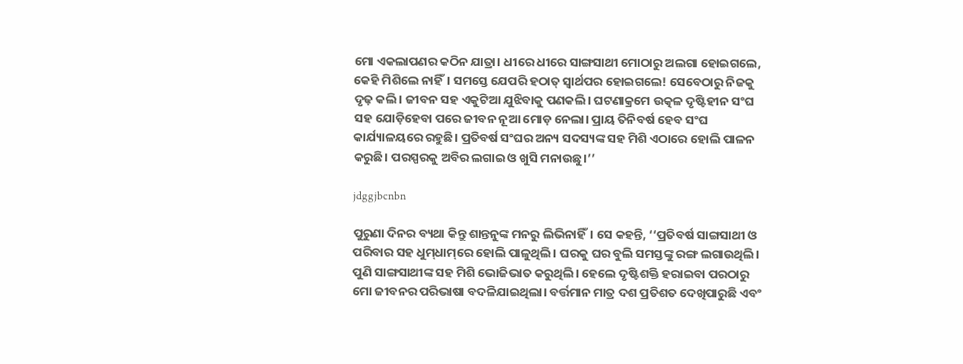ମୋ ଏକଲାପଣର କଠିନ ଯାତ୍ରା। ଧୀରେ ଧୀରେ ସାଙ୍ଗସାଥୀ ମୋଠାରୁ ଅଲଗା ହୋଇଗଲେ, କେହି ମିଶିଲେ ନାହିଁ। ସମସ୍ତେ ଯେପରି ହଠାତ୍‌ ସ୍ବାର୍ଥପର ହୋଇଗଲେ! ସେବେଠାରୁ ନିଜକୁ ଦୃଢ଼ କଲି। ଜୀବନ ସହ ଏକୁଟିଆ ଯୁଝିବାକୁ ପଣକଲି। ଘଟଣାକ୍ରମେ ଉତ୍କଳ ଦୃଷ୍ଟିହୀନ ସଂଘ ସହ ଯୋଡ଼ିହେବା ପରେ ଜୀବନ ନୂଆ ମୋଡ଼ ନେଲା। ପ୍ରାୟ ତିନିବର୍ଷ ହେବ ସଂଘ କାର୍ଯ୍ୟାଳୟରେ ରହୁଛି। ପ୍ରତିବର୍ଷ ସଂଘର ଅନ୍ୟ ସଦସ୍ୟଙ୍କ ସହ ମିଶି ଏଠାରେ ହେ‌ାଲି ପାଳନ କରୁଛି। ପରସ୍ପରକୁ ଅବିର ଲଗାଇ ଓ ଖୁସି ମନାଉଛୁ।’’

jdggjbcnbn

ପୁରୁଣା ଦିନର ବ୍ୟଥା କିନ୍ତୁ ଶାନ୍ତନୁଙ୍କ ମନରୁ ଲିଭିନାହିଁ। ସେ କହନ୍ତି, ‘‘ପ୍ରତିବର୍ଷ ସାଙ୍ଗସାଥୀ ଓ ପରିବାର ସହ ଧୁମ୍‌ଧାମ୍‌ରେ ହୋଲି ପାଳୁଥିଲି। ଘରକୁ ଘର ବୁଲି ସମସ୍ତଙ୍କୁ ରଙ୍ଗ ଲଗାଉଥିଲି। ପୁଣି ସାଙ୍ଗସାଥୀଙ୍କ ସହ ମିଶି ଭୋଜିଭାତ କରୁଥିଲି। ହେଲେ ଦୃଷ୍ଟିଶକ୍ତି ହରାଇବା ପରଠାରୁ ମୋ ଜୀବନର ପରିଭାଷା ବଦଳିଯାଇଥିଲା। ବର୍ତ୍ତମାନ ମାତ୍ର ଦଶ ପ୍ରତିଶତ ଦେଖିପାରୁଛି ଏବଂ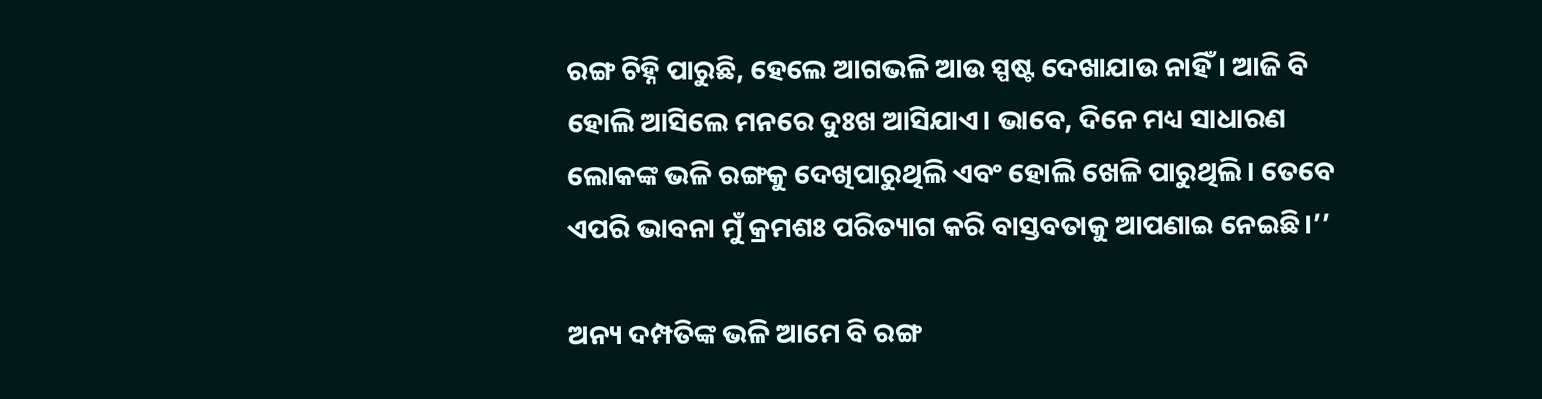ରଙ୍ଗ ଚିହ୍ନି ପାରୁଛି, ହେଲେ ଆଗଭଳି ଆଉ ସ୍ପଷ୍ଟ ଦେଖାଯାଉ ନାହିଁ। ଆଜି ବି ହୋଲି ଆସିଲେ ମନରେ ଦୁଃଖ ଆସିଯାଏ। ଭାବେ, ଦିନେ ମଧ୍ୟ ସାଧାରଣ ଲୋକଙ୍କ ଭଳି ରଙ୍ଗକୁ ଦେଖିପାରୁଥିଲି ଏବଂ ହୋଲି ଖେଳି ପାରୁଥିଲି। ତେବେ ଏପରି ଭାବନା ମୁଁ କ୍ରମଶଃ ପରିତ୍ୟାଗ କରି ବାସ୍ତବତାକୁ ଆପଣାଇ ନେଇଛି।’’

ଅନ୍ୟ ଦମ୍ପତିଙ୍କ ଭଳି ଆମେ ବି ରଙ୍ଗ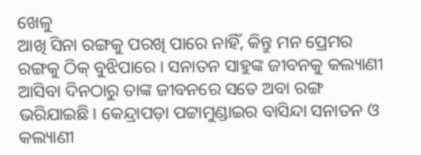ଖେଳୁ
ଆଖି ସିନା ରଙ୍ଗକୁ ପରଖି ପାରେ ନାହିଁ, କିନ୍ତୁ ମନ ପ୍ରେମର ରଙ୍ଗକୁ ଠିକ୍‌ ବୁଝିପାରେ। ସନାତନ ସାହୁଙ୍କ ଜୀବନକୁ କଲ୍ୟାଣୀ ଆସିବା ଦିନଠାରୁ ତାଙ୍କ ଜୀବନରେ ସତେ ଅବା ରଙ୍ଗ ଭରିଯାଇଛି। କେନ୍ଦ୍ରାପଡ଼ା ପଟ୍ଟାମୁଣ୍ଡାଇର ବାସିନ୍ଦା ସନାତନ ଓ କଲ୍ୟାଣୀ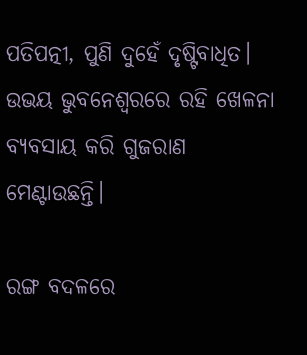ପତିପତ୍ନୀ, ପୁଣି ଦୁହେଁ ଦୃଷ୍ଟିବାଧିତ। ଉଭୟ ଭୁବନେଶ୍ବରରେ ରହି ଖେଳନା ବ୍ୟବସାୟ କରି ଗୁଜରାଣ ମେଣ୍ଟାଉଛନ୍ତି।

ରଙ୍ଗ ବଦଳରେ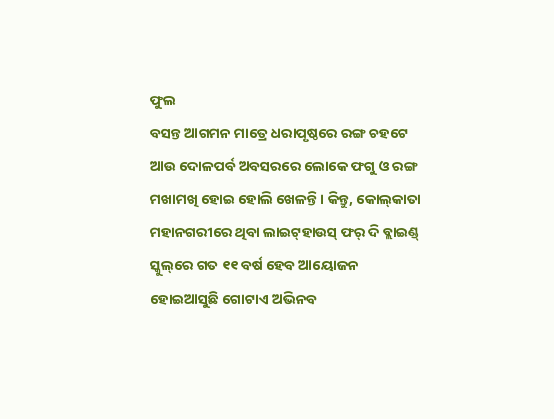ଫୁଲ
ବସନ୍ତ ଆଗମନ ମାତ୍ରେ ଧରାପୃଷ୍ଠରେ ରଙ୍ଗ ଚହଟେ ଆଉ ଦୋଳପର୍ବ ଅବସରରେ ଲୋକେ ଫଗୁ ଓ ରଙ୍ଗ ମଖାମଖି ହୋଇ ହୋଲି ଖେଳନ୍ତି। କିନ୍ତୁ, କୋଲ୍‌କାତା ମହାନଗରୀରେ ଥିବା ଲାଇଟ୍‌ହାଉସ୍‌ ଫର୍‌ ଦି ବ୍ଲାଇଣ୍ଡ୍‌ ସ୍କୁଲ୍‌ରେ ଗତ ୧୧ ବର୍ଷ ହେବ ଆୟୋଜନ ହୋଇଆସୁଛି ଗୋଟାଏ ଅଭିନବ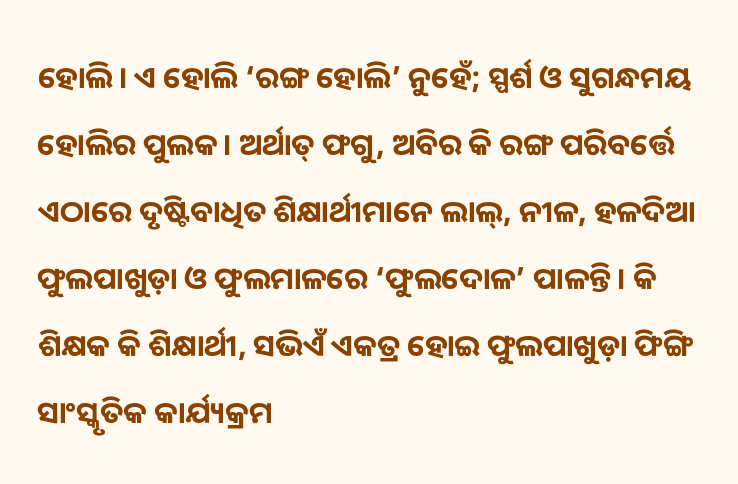ହୋଲି। ଏ ହୋଲି ‘ରଙ୍ଗ ହୋଲି’ ନୁହେଁ; ସ୍ପର୍ଶ ଓ ସୁଗନ୍ଧମୟ ହୋଲିର ପୁଲକ। ଅର୍ଥାତ୍‌ ଫଗୁ, ଅବିର କି ରଙ୍ଗ ପରିବର୍ତ୍ତେ ଏଠାରେ ଦୃଷ୍ଟିବାଧିତ ଶିକ୍ଷାର୍ଥୀମାନେ ଲାଲ୍‌, ନୀଳ, ହଳଦିଆ ଫୁଲପାଖୁଡ଼ା ଓ ଫୁଲମାଳରେ ‘ଫୁଲଦୋଳ’ ପାଳନ୍ତି। କି ଶିକ୍ଷକ କି ଶିକ୍ଷାର୍ଥୀ, ସଭିଏଁ ଏକତ୍ର ହୋଇ ଫୁଲପାଖୁଡ଼ା ଫିଙ୍ଗି ସାଂସ୍କୃତିକ କାର୍ଯ୍ୟକ୍ରମ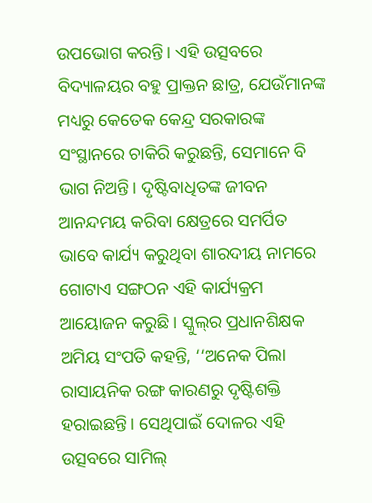ଉପଭୋଗ କରନ୍ତି। ଏହି ଉତ୍ସବରେ ବିଦ୍ୟାଳୟର ବହୁ ପ୍ରାକ୍ତନ ଛାତ୍ର, ଯେଉଁମାନଙ୍କ ମଧ୍ୟରୁ କେତେକ କେନ୍ଦ୍ର ସରକାରଙ୍କ ସଂସ୍ଥାନରେ ଚାକିରି କରୁଛନ୍ତି, ସେମାନେ ବି ଭାଗ ନିଅନ୍ତି। ଦୃଷ୍ଟିବାଧିତଙ୍କ ଜୀବନ ଆନନ୍ଦମୟ କରିବା କ୍ଷେତ୍ରରେ ସମର୍ପିତ ଭାବେ କାର୍ଯ୍ୟ କରୁଥିବା ଶାରଦୀୟ ନାମରେ ଗୋଟାଏ ସଙ୍ଗଠନ ଏହି କାର୍ଯ୍ୟକ୍ରମ ଆୟୋଜନ କରୁଛି। ସ୍କୁଲ୍‌ର ପ୍ରଧାନଶିକ୍ଷକ ଅମିୟ ସଂପତି କହନ୍ତି, ‘‘ଅନେ‌କ ପିଲା ରାସାୟନିକ ରଙ୍ଗ କାରଣରୁ ଦୃଷ୍ଟିଶକ୍ତି ହରାଇଛନ୍ତି। ସେଥିପାଇଁ ଦୋଳର ଏହି ଉତ୍ସବରେ ସାମିଲ୍‌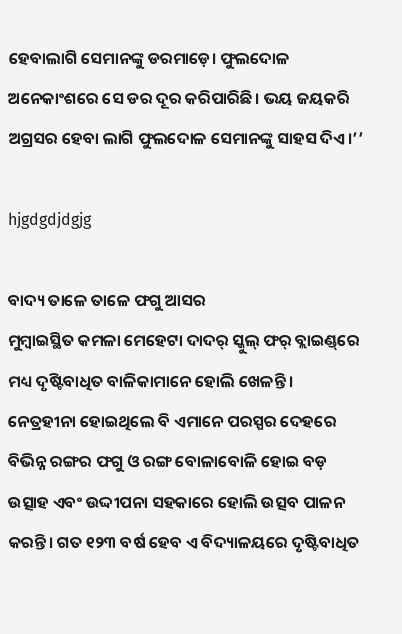ହେବାଲାଗି ସେମାନଙ୍କୁ ଡରମାଡ଼େ। ଫୁଲଦୋଳ ଅନେକାଂଶରେ ସେ ଡର ଦୂର କରିପାରିଛି। ଭୟ ଜୟକରି ଅଗ୍ରସର ହେବା ଲାଗି ଫୁଲଦୋଳ ସେମାନଙ୍କୁ ସାହସ ଦିଏ।’’

hjgdgdjdgjg

ବାଦ୍ୟ ତାଳେ ତାଳେ ଫଗୁ ଆସର
ମୁମ୍ବାଇସ୍ଥିତ କମଳା ମେହେଟା ଦାଦର୍‌ ସ୍କୁଲ୍‌ ଫର୍‌ ବ୍ଲାଇଣ୍ଡ୍‌ରେ ମଧ୍ୟ ଦୃଷ୍ଟିବାଧିତ ବାଳିକାମାନେ ହୋଲି ଖେଳନ୍ତି। ନେତ୍ରହୀନା ହୋଇଥିଲେ ବି ଏମାନେ ପରସ୍ପର ଦେହରେ ବିଭିନ୍ନ ରଙ୍ଗର ଫଗୁ ଓ ରଙ୍ଗ ବୋଳାବୋଳି ହୋଇ ବଡ଼ ଉତ୍ସାହ ଏବଂ ଉଦ୍ଦୀପନା ସହକାରେ ହୋଲି ଉତ୍ସବ ପାଳନ କରନ୍ତି। ଗତ ୧୨୩ ବର୍ଷ ହେବ ଏ ବିଦ୍ୟାଳୟରେ ଦୃଷ୍ଟିବାଧିତ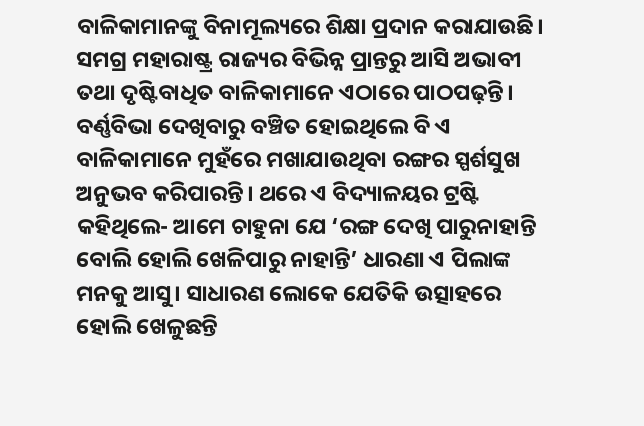ବାଳିକାମାନଙ୍କୁ ବିନାମୂଲ୍ୟରେ ଶିକ୍ଷା ପ୍ରଦାନ କରାଯାଉଛି। ସମଗ୍ର ମହାରାଷ୍ଟ୍ର ରାଜ୍ୟର ବିଭିନ୍ନ ପ୍ରାନ୍ତରୁ ଆସି ଅଭାବୀ ତଥା ଦୃଷ୍ଟିବାଧିତ ବାଳିକାମାନେ ଏଠାରେ ପାଠପଢ଼ନ୍ତି। ବର୍ଣ୍ଣବିଭା ଦେଖିବାରୁ ବଞ୍ଚିତ ହୋଇଥିଲେ ବି ଏ ବାଳିକାମାନେ ମୁହଁରେ ମଖାଯାଉଥିବା ରଙ୍ଗର ସ୍ପର୍ଶସୁଖ ଅନୁଭବ କରିପାରନ୍ତି। ଥରେ ଏ ବିଦ୍ୟାଳୟର ଟ୍ରଷ୍ଟି କହିଥିଲେ- ଆମେ ଚାହୁନା ଯେ ‘ରଙ୍ଗ ଦେଖି ପାରୁନାହାନ୍ତି ବୋଲି ହୋଲି ଖେଳିପାରୁ ନାହାନ୍ତି’ ଧାରଣା ଏ ପିଲାଙ୍କ ମନକୁ ଆସୁ। ସାଧାରଣ ଲୋକେ ଯେତିକି ଉତ୍ସାହରେ ହୋଲି ଖେଳୁଛନ୍ତି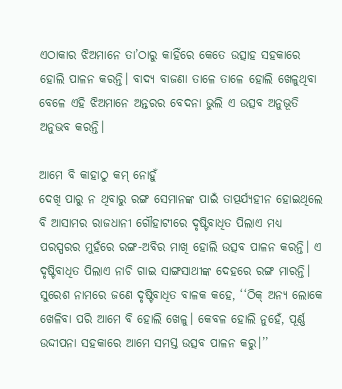ଏଠାକାର ଝିଅମାନେ ତା’ଠାରୁ କାହିଁରେ କେତେ ଉତ୍ସାହ ସହକାରେ ହୋଲି ପାଳନ କରନ୍ତି। ବାଦ୍ୟ ବାଜଣା ତାଳେ ତାଳେ ହୋଲି ଖେଳୁଥିବା ବେଳେ ଏହି ଝିଅମାନେ ଅନ୍ତରର ବେଦନା ଭୁଲି ଏ ଉତ୍ସବ ଅନୁଭୂତି ଅନୁଭବ କରନ୍ତି।

ଆମେ ବି କାହାଠୁ କମ୍‌ ନୋହୁଁ
ଦେଖି ପାରୁ ନ ଥିବାରୁ ରଙ୍ଗ ସେମାନଙ୍କ ପାଇଁ ତାତ୍ପର୍ଯ୍ୟହୀନ ହୋଇଥିଲେ ବି ଆସାମର ରାଜଧାନୀ ଗୌହାଟୀରେ ଦୃଷ୍ଟିବାଧିତ ପିଲାଏ ମଧ୍ୟ ପରସ୍ପରର ମୁହଁରେ ରଙ୍ଗ-ଅବିର ମାଖି ହୋଲି ଉତ୍ସବ ପାଳନ କରନ୍ତି। ଏ ଦୃଷ୍ଟିବାଧିତ ପିଲାଏ ନାଚି ଗାଇ ସାଙ୍ଗସାଥୀଙ୍କ ଦେହରେ ରଙ୍ଗ ମାରନ୍ତି। ସୁରେଶ ନାମରେ ଜଣେ ଦୃଷ୍ଟିବାଧିତ ବାଳକ କହେ, ‘‘ଠିକ୍‌ ଅନ୍ୟ ଲୋକେ ଖେଳିବା ପରି ଆମେ ବି ହୋଲି ଖେଳୁ। କେବଳ ହୋଲି ନୁହେଁ, ପୂର୍ଣ୍ଣ ଉଦ୍ଦୀପନା ସହକାରେ ଆମେ ସମସ୍ତ ଉତ୍ସବ ପାଳନ କରୁ।’’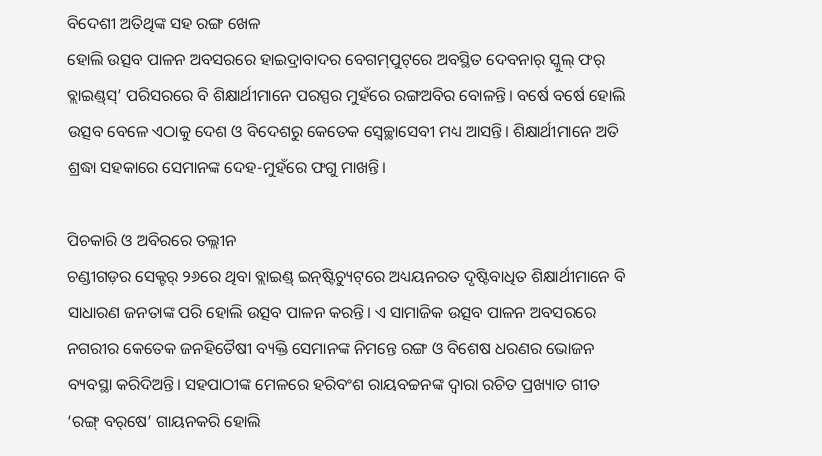ବିଦେଶୀ ଅତିଥିଙ୍କ ସହ ରଙ୍ଗ ଖେଳ
ହୋଲି ଉତ୍ସବ ପାଳନ ଅବସରରେ ହାଇଦ୍ରାବାଦର ବେଗମ୍‌ପୁଟ୍‌ରେ ଅବସ୍ଥିତ ଦେବନାର୍‌ ସ୍କୁଲ୍‌ ଫର୍‌ ବ୍ଲାଇଣ୍ଡ୍‌ସ୍‌’ ପରିସରରେ ବି ଶିକ୍ଷାର୍ଥୀମାନେ ପରସ୍ପର ମୁହଁରେ ରଙ୍ଗଅବିର ବୋଳନ୍ତି। ବର୍ଷେ ବର୍ଷେ ହୋଲି ଉତ୍ସବ ବେଳେ ଏଠାକୁ ଦେଶ ଓ ବିଦେଶରୁ କେତେକ ସ୍ବେଚ୍ଛାସେବୀ ମଧ୍ୟ ଆସନ୍ତି। ଶିକ୍ଷାର୍ଥୀମାନେ ଅତି ଶ୍ରଦ୍ଧା ସହକାରେ ସେମାନଙ୍କ ଦେହ-ମୁହଁରେ ଫଗୁ ମାଖନ୍ତି।

ପିଚକାରି ଓ ଅବିରରେ ତଲ୍ଲୀନ
ଚଣ୍ଡୀଗଡ଼ର ସେକ୍ଟର୍‌ ୨୬ରେ ଥିବା ବ୍ଲାଇଣ୍ଡ୍‌ ଇନ୍‌ଷ୍ଟିଚ୍ୟୁଟ୍‌ରେ ଅଧ୍ୟୟନରତ ଦୃଷ୍ଟିବାଧିତ ଶିକ୍ଷାର୍ଥୀମାନେ ବି ସାଧାରଣ ଜନତାଙ୍କ ପରି ହୋଲି ଉତ୍ସବ ପାଳନ କରନ୍ତି। ଏ ସାମାଜିକ ଉତ୍ସବ ପାଳନ ଅବସରରେ ନଗରୀର କେତେକ ଜନହିତୈଷୀ ବ୍ୟକ୍ତି ସେମାନଙ୍କ ନିମନ୍ତେ ରଙ୍ଗ ଓ ବିଶେଷ ଧରଣର ଭୋଜନ ବ୍ୟବସ୍ଥା କରିଦିଅନ୍ତି। ସହପାଠୀଙ୍କ ମେଳରେ ହରିବଂଶ ରାୟବଚ୍ଚନଙ୍କ ଦ୍ବାରା ରଚିତ ପ୍ରଖ୍ୟାତ ଗୀତ ‘ରଙ୍ଗ୍‌ ବର୍‌ଷେ’ ଗାୟନକରି ହୋଲି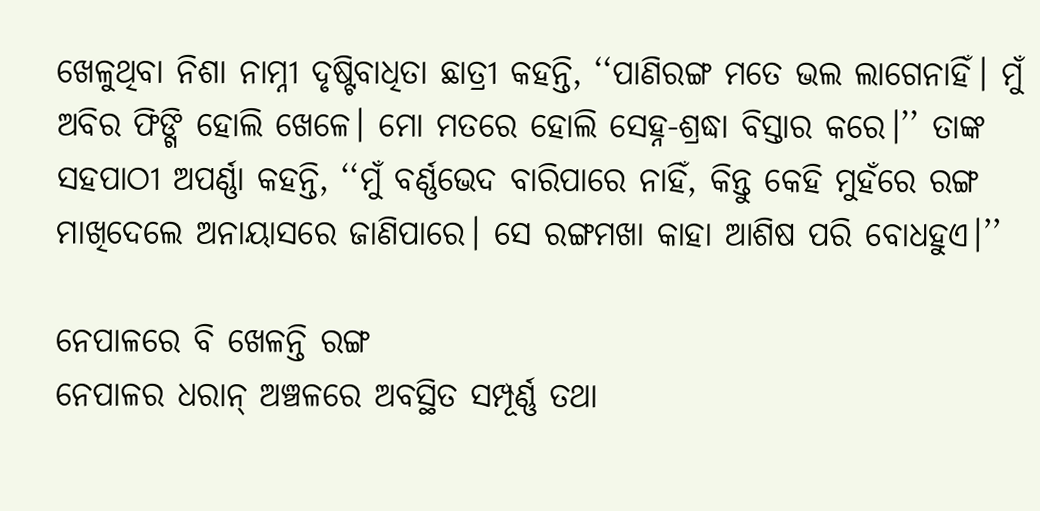ଖେଳୁଥିବା ନିଶା ନାମ୍ନୀ ଦୃଷ୍ଟିବାଧିତା ଛାତ୍ରୀ କହନ୍ତି, ‘‘ପାଣିରଙ୍ଗ ମତେ ଭଲ ଲାଗେନାହିଁ। ମୁଁ ଅବିର ଫିଙ୍ଗି ହୋଲି ଖେଳେ। ମୋ ମତରେ ହୋଲି ସେହ୍ନ-ଶ୍ରଦ୍ଧା ବିସ୍ତାର କରେ।’’ ତାଙ୍କ ସହପାଠୀ ଅପର୍ଣ୍ଣା କହନ୍ତି, ‘‘ମୁଁ ବର୍ଣ୍ଣଭେଦ ବାରିପାରେ ନାହିଁ, କିନ୍ତୁ କେହି ମୁହଁରେ ରଙ୍ଗ ମାଖିଦେଲେ ଅନାୟାସରେ ଜାଣିପାରେ। ସେ ରଙ୍ଗମଖା କାହା ଆଶିଷ ପରି ବୋଧହୁଏ।’’

ନେପାଳରେ ବି ଖେଳନ୍ତି ରଙ୍ଗ
ନେପାଳର ଧରାନ୍‌ ଅଞ୍ଚଳରେ ଅବସ୍ଥିତ ସମ୍ପୂର୍ଣ୍ଣ ତଥା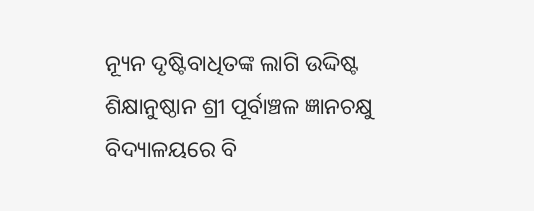ନ୍ୟୂନ ଦୃଷ୍ଟିବାଧିତଙ୍କ ଲାଗି ଉଦ୍ଦିଷ୍ଟ ଶିକ୍ଷାନୁଷ୍ଠାନ ଶ୍ରୀ ପୂର୍ବାଞ୍ଚଳ ଜ୍ଞାନଚକ୍ଷୁ ବିଦ୍ୟାଳୟରେ ବି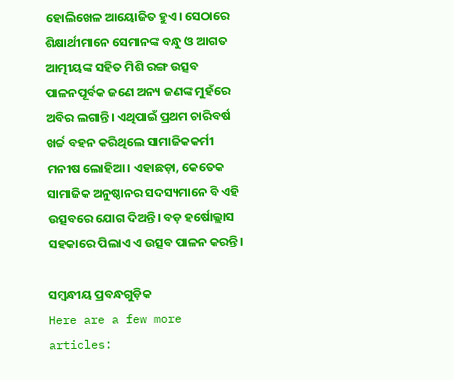ହୋଲିଖେଳ ଆୟୋଜିତ ହୁଏ। ସେଠାରେ ଶିକ୍ଷାର୍ଥୀମାନେ ସେମାନଙ୍କ ବନ୍ଧୁ ଓ ଆଗତ ଆତ୍ମୀୟଙ୍କ ସହିତ ମିଶି ରଙ୍ଗ ଉତ୍ସବ ପାଳନପୂର୍ବକ ଜଣେ ଅନ୍ୟ ଜଣଙ୍କ ମୁହଁରେ ଅବିର ଲଗାନ୍ତି। ଏଥିପାଇଁ ପ୍ରଥମ ଚାରିବର୍ଷ ଖର୍ଚ୍ଚ ବହନ କରିଥିଲେ ସାମାଜିକକର୍ମୀ ମନୀଷ ଲୋହିଆ। ଏହାଛଡ଼ା, କେତେକ ସାମାଜିକ ଅନୁଷ୍ଠାନର ସଦସ୍ୟମାନେ ବି ଏହି ଉତ୍ସବରେ ଯୋଗ ଦିଅନ୍ତି। ବଡ଼ ହର୍ଷୋଲ୍ଲାସ ସହକାରେ ପିଲାଏ ଏ ଉତ୍ସବ ପାଳନ କରନ୍ତି।

ସମ୍ବନ୍ଧୀୟ ପ୍ରବନ୍ଧଗୁଡ଼ିକ
Here are a few more articles: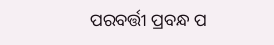ପରବର୍ତ୍ତୀ ପ୍ରବନ୍ଧ ପ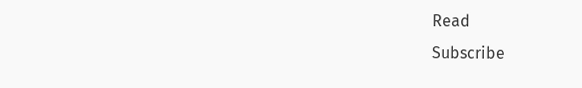Read
Subscribe